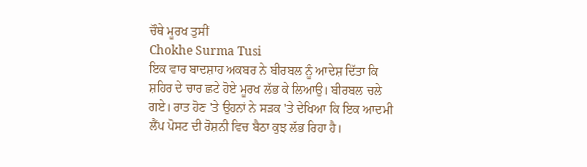ਚੌਥੇ ਮੂਰਖ ਤੁਸੀਂ
Chokhe Surma Tusi
ਇਕ ਵਾਰ ਬਾਦਸ਼ਾਹ ਅਕਬਰ ਨੇ ਬੀਰਬਲ ਨੂੰ ਆਦੇਸ਼ ਦਿੱਤਾ ਕਿ ਸ਼ਹਿਰ ਦੇ ਚਾਰ ਛਟੇ ਹੋਏ ਮੂਰਖ ਲੱਭ ਕੇ ਲਿਆਉ। ਬੀਰਬਲ ਚਲੇ ਗਏ। ਰਾਤ ਹੋਣ 'ਤੇ ਉਹਨਾਂ ਨੇ ਸੜਕ 'ਤੇ ਦੇਖਿਆ ਕਿ ਇਕ ਆਦਮੀ ਲੈਂਪ ਪੋਸਟ ਦੀ ਰੋਸ਼ਨੀ ਵਿਚ ਬੈਠਾ ਕੁਝ ਲੱਭ ਰਿਹਾ ਹੈ।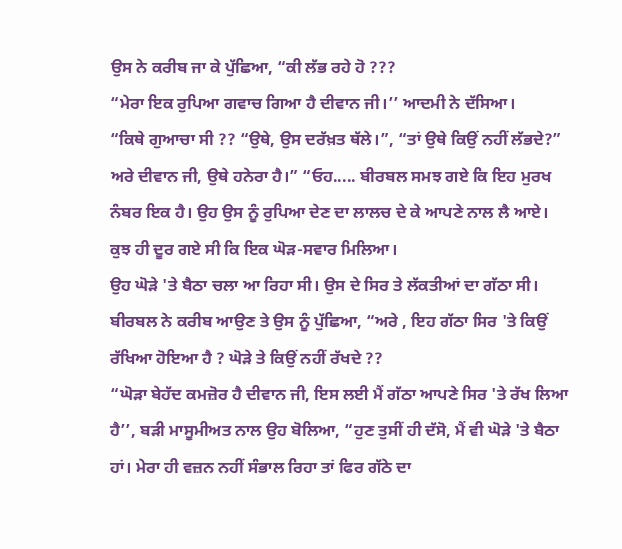ਉਸ ਨੇ ਕਰੀਬ ਜਾ ਕੇ ਪੁੱਛਿਆ, “ਕੀ ਲੱਭ ਰਹੇ ਹੋ ???
“ਮੇਰਾ ਇਕ ਰੁਪਿਆ ਗਵਾਚ ਗਿਆ ਹੈ ਦੀਵਾਨ ਜੀ।’’ ਆਦਮੀ ਨੇ ਦੱਸਿਆ।
“ਕਿਥੇ ਗੁਆਚਾ ਸੀ ?? “ਉਥੇ, ਉਸ ਦਰੱਖ਼ਤ ਥੱਲੇ।”, “ਤਾਂ ਉਥੇ ਕਿਉਂ ਨਹੀਂ ਲੱਭਦੇ?”
ਅਰੇ ਦੀਵਾਨ ਜੀ, ਉਥੇ ਹਨੇਰਾ ਹੈ।” “ਓਹ..... ਬੀਰਬਲ ਸਮਝ ਗਏ ਕਿ ਇਹ ਮੁਰਖ ਨੰਬਰ ਇਕ ਹੈ। ਉਹ ਉਸ ਨੂੰ ਰੁਪਿਆ ਦੇਣ ਦਾ ਲਾਲਚ ਦੇ ਕੇ ਆਪਣੇ ਨਾਲ ਲੈ ਆਏ। ਕੁਝ ਹੀ ਦੂਰ ਗਏ ਸੀ ਕਿ ਇਕ ਘੋੜ-ਸਵਾਰ ਮਿਲਿਆ।
ਉਹ ਘੋੜੇ 'ਤੇ ਬੈਠਾ ਚਲਾ ਆ ਰਿਹਾ ਸੀ। ਉਸ ਦੇ ਸਿਰ ਤੇ ਲੱਕਤੀਆਂ ਦਾ ਗੱਠਾ ਸੀ। ਬੀਰਬਲ ਨੇ ਕਰੀਬ ਆਉਣ ਤੇ ਉਸ ਨੂੰ ਪੁੱਛਿਆ, “ਅਰੇ , ਇਹ ਗੱਠਾ ਸਿਰ 'ਤੇ ਕਿਉਂ ਰੱਖਿਆ ਹੋਇਆ ਹੈ ? ਘੋੜੇ ਤੇ ਕਿਉਂ ਨਹੀਂ ਰੱਖਦੇ ??
“ਘੋੜਾ ਬੇਹੱਦ ਕਮਜ਼ੋਰ ਹੈ ਦੀਵਾਨ ਜੀ, ਇਸ ਲਈ ਮੈਂ ਗੱਠਾ ਆਪਣੇ ਸਿਰ 'ਤੇ ਰੱਖ ਲਿਆ ਹੈ’’, ਬੜੀ ਮਾਸੂਮੀਅਤ ਨਾਲ ਉਹ ਬੋਲਿਆ, “ਹੁਣ ਤੁਸੀਂ ਹੀ ਦੱਸੋ, ਮੈਂ ਵੀ ਘੋੜੇ 'ਤੇ ਬੈਠਾ ਹਾਂ। ਮੇਰਾ ਹੀ ਵਜ਼ਨ ਨਹੀਂ ਸੰਭਾਲ ਰਿਹਾ ਤਾਂ ਫਿਰ ਗੱਠੇ ਦਾ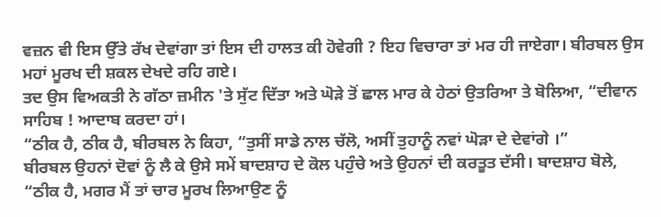ਵਜ਼ਨ ਵੀ ਇਸ ਉੱਤੇ ਰੱਖ ਦੇਵਾਂਗਾ ਤਾਂ ਇਸ ਦੀ ਹਾਲਤ ਕੀ ਹੋਵੇਗੀ ? ਇਹ ਵਿਚਾਰਾ ਤਾਂ ਮਰ ਹੀ ਜਾਏਗਾ। ਬੀਰਬਲ ਉਸ ਮਹਾਂ ਮੂਰਖ ਦੀ ਸ਼ਕਲ ਦੇਖਦੇ ਰਹਿ ਗਏ।
ਤਦ ਉਸ ਵਿਅਕਤੀ ਨੇ ਗੱਠਾ ਜ਼ਮੀਨ 'ਤੇ ਸੁੱਟ ਦਿੱਤਾ ਅਤੇ ਘੋੜੇ ਤੋਂ ਛਾਲ ਮਾਰ ਕੇ ਹੇਠਾਂ ਉਤਰਿਆ ਤੇ ਬੋਲਿਆ, “ਦੀਵਾਨ ਸਾਹਿਬ ! ਆਦਾਬ ਕਰਦਾ ਹਾਂ।
“ਠੀਕ ਹੈ, ਠੀਕ ਹੈ, ਬੀਰਬਲ ਨੇ ਕਿਹਾ, “ਤੁਸੀਂ ਸਾਡੇ ਨਾਲ ਚੱਲੋ, ਅਸੀਂ ਤੁਹਾਨੂੰ ਨਵਾਂ ਘੋੜਾ ਦੇ ਦੇਵਾਂਗੇ ।”
ਬੀਰਬਲ ਉਹਨਾਂ ਦੋਵਾਂ ਨੂੰ ਲੈ ਕੇ ਉਸੇ ਸਮੇਂ ਬਾਦਸ਼ਾਹ ਦੇ ਕੋਲ ਪਹੁੰਚੇ ਅਤੇ ਉਹਨਾਂ ਦੀ ਕਰਤੂਤ ਦੱਸੀ। ਬਾਦਸ਼ਾਹ ਬੋਲੇ, “ਠੀਕ ਹੈ, ਮਗਰ ਮੈਂ ਤਾਂ ਚਾਰ ਮੂਰਖ ਲਿਆਉਣ ਨੂੰ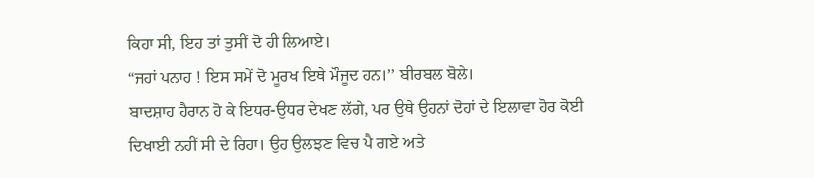ਕਿਹਾ ਸੀ, ਇਹ ਤਾਂ ਤੁਸੀਂ ਦੋ ਹੀ ਲਿਆਏ।
“ਜਹਾਂ ਪਨਾਹ ! ਇਸ ਸਮੇਂ ਦੋ ਮੂਰਖ ਇਥੇ ਮੌਜੂਦ ਹਨ।’’ ਬੀਰਬਲ ਬੋਲੇ।
ਬਾਦਸ਼ਾਹ ਹੈਰਾਨ ਹੋ ਕੇ ਇਧਰ-ਉਧਰ ਦੇਖਣ ਲੱਗੇ, ਪਰ ਉਥੇ ਉਹਨਾਂ ਦੋਹਾਂ ਦੇ ਇਲਾਵਾ ਹੋਰ ਕੋਈ ਦਿਖਾਈ ਨਹੀਂ ਸੀ ਦੇ ਰਿਹਾ। ਉਹ ਉਲਝਣ ਵਿਚ ਪੈ ਗਏ ਅਤੇ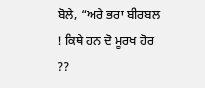ਬੋਲੇ, “ਅਰੇ ਭਰਾ ਬੀਰਬਲ ! ਕਿਥੇ ਹਨ ਦੋ ਮੂਰਖ ਹੋਰ ??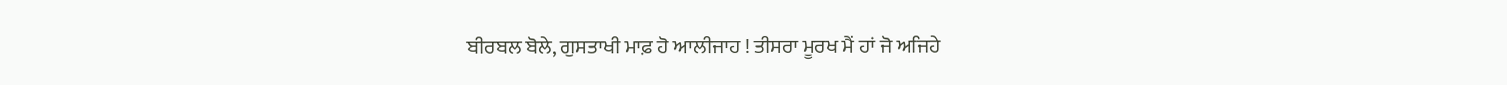ਬੀਰਬਲ ਬੋਲੇ, ਗੁਸਤਾਖੀ ਮਾਫ਼ ਹੋ ਆਲੀਜਾਹ ! ਤੀਸਰਾ ਮੂਰਖ ਮੈਂ ਹਾਂ ਜੋ ਅਜਿਹੇ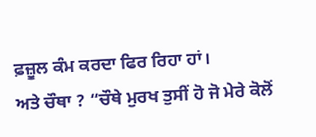ਫ਼ਜ਼ੂਲ ਕੰਮ ਕਰਦਾ ਫਿਰ ਰਿਹਾ ਹਾਂ।
ਅਤੇ ਚੌਥਾ ? “ਚੌਥੇ ਮੁਰਖ ਤੁਸੀਂ ਹੋ ਜੋ ਮੇਰੇ ਕੋਲੋਂ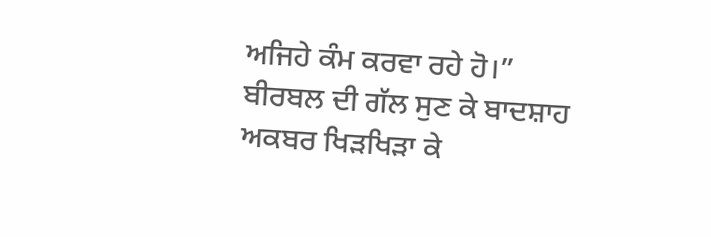ਅਜਿਹੇ ਕੰਮ ਕਰਵਾ ਰਹੇ ਹੋ।”
ਬੀਰਬਲ ਦੀ ਗੱਲ ਸੁਣ ਕੇ ਬਾਦਸ਼ਾਹ ਅਕਬਰ ਖਿੜਖਿੜਾ ਕੇ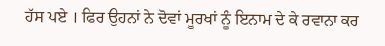ਹੱਸ ਪਏ । ਫਿਰ ਉਹਨਾਂ ਨੇ ਦੋਵਾਂ ਮੂਰਖਾਂ ਨੂੰ ਇਨਾਮ ਦੇ ਕੇ ਰਵਾਨਾ ਕਰ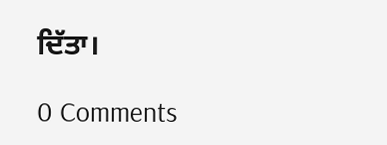ਦਿੱਤਾ।

0 Comments